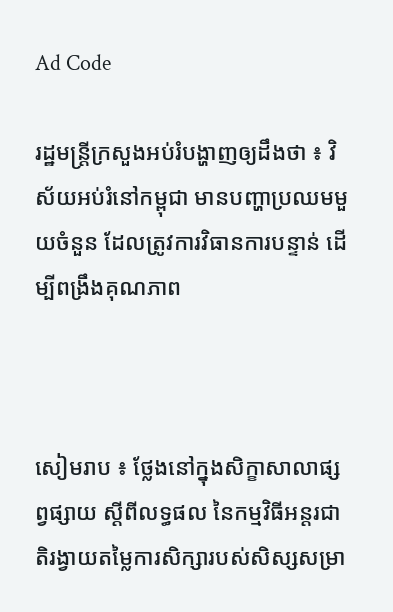Ad Code

រដ្ឋមន្ត្រីក្រសួងអប់រំបង្ហាញឲ្យដឹងថា ៖ វិស័យអប់រំនៅកម្ពុជា មានបញ្ហាប្រឈមមួយចំនួន ដែលត្រូវការវិធានការបន្ទាន់ ដើម្បីពង្រឹងគុណភាព



សៀមរាប ៖ ថ្លែងនៅក្នុងសិក្ខាសាលាផ្សព្វផ្សាយ ស្ដីពីលទ្ធផល នៃកម្មវិធីអន្តរជាតិរង្វាយតម្លៃការសិក្សារបស់សិស្សសម្រា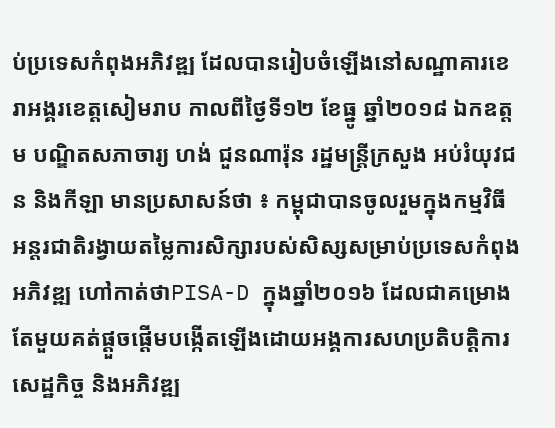ប់ប្រទេសកំពុងអភិវឌ្ឍ ដែលបានរៀបចំឡើងនៅសណ្ឋាគារខេរាអង្គរខេត្តសៀមរាប កាលពីថ្ងៃទី១២ ខែធ្នូ ឆ្នាំ២០១៨ ឯកឧត្ដម បណ្ឌិតសភាចារ្យ ហង់ ជួនណារ៉ុន រដ្ឋមន្ត្រីក្រសួង អប់រំយុវជន និងកីឡា មានប្រសាសន៍ថា ៖ កម្ពុជាបានចូលរួមក្នុងកម្មវិធីអន្តរជាតិរង្វាយតម្លៃការសិក្សារបស់សិស្សសម្រាប់ប្រទេសកំពុងអភិវឌ្ឍ ហៅកាត់ថាPISA-D ក្នុងឆ្នាំ២០១៦ ដែលជាគម្រោងតែមួយគត់ផ្ដួចផ្ដើមបង្កើតឡើងដោយអង្គការសហប្រតិបត្តិការសេដ្ឋកិច្ច និងអភិវឌ្ឍ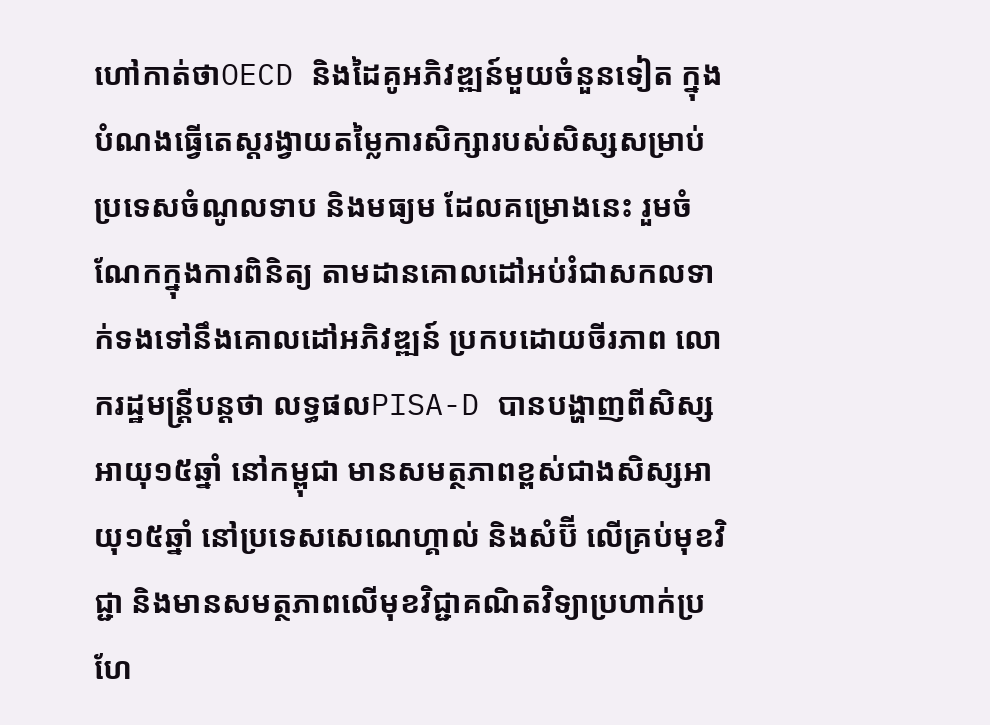ហៅកាត់ថាOECD និងដៃគូអភិវឌ្ឍន៍មួយចំនួនទៀត ក្នុងបំណងធ្វើតេស្តរង្វាយតម្លៃការសិក្សារបស់សិស្សសម្រាប់ប្រទេសចំណូលទាប និងមធ្យម ដែលគម្រោងនេះ រួមចំណែកក្នុងការពិនិត្យ តាមដានគោលដៅអប់រំជាសកលទាក់ទងទៅនឹងគោលដៅអភិវឌ្ឍន៍ ប្រកបដោយចីរភាព លោករដ្ឋមន្ត្រីបន្តថា លទ្ធផលPISA-D បានបង្ហាញពីសិស្សអាយុ១៥ឆ្នាំ នៅកម្ពុជា មានសមត្ថភាពខ្ពស់ជាងសិស្សអាយុ១៥ឆ្នាំ នៅប្រទេសសេណេហ្គាល់ និងសំប៊ី លើគ្រប់មុខវិជ្ជា និងមានសមត្ថភាពលើមុខវិជ្ជាគណិតវិទ្យាប្រហាក់ប្រហែ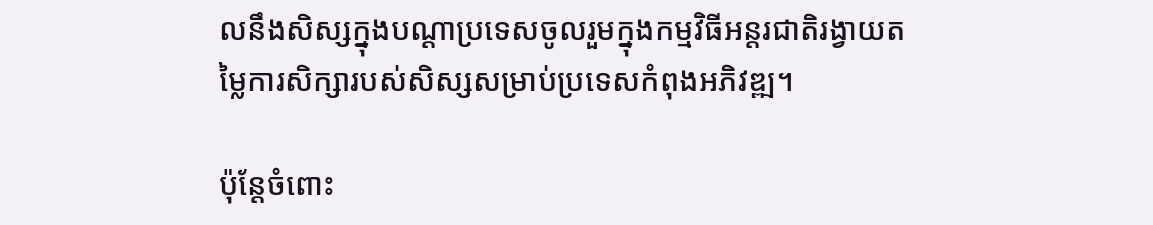លនឹងសិស្សក្នុងបណ្តាប្រទេសចូលរួមក្នុងកម្មវិធីអន្តរជាតិរង្វាយតម្លៃការសិក្សារបស់សិស្សសម្រាប់ប្រទេសកំពុងអភិវឌ្ឍ។

ប៉ុន្តែចំពោះ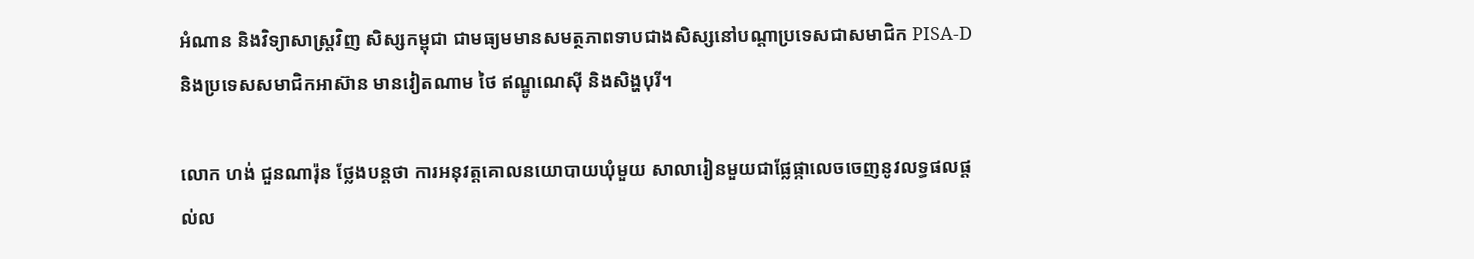អំណាន និងវិទ្យាសាស្ត្រវិញ សិស្សកម្ពុជា ជាមធ្យមមានសមត្ថភាពទាបជាងសិស្សនៅបណ្តាប្រទេសជាសមាជិក PISA-D និងប្រទេសសមាជិកអាស៊ាន មានវៀតណាម ថៃ ឥណ្ឌូណេស៊ី និងសិង្ហបុរី។

លោក ហង់ ជួនណារ៉ុន ថ្លែងបន្តថា ការអនុវត្តគោលនយោបាយឃុំមួយ សាលារៀនមួយជាផ្លែផ្កាលេចចេញនូវលទ្ធផលផ្តល់ល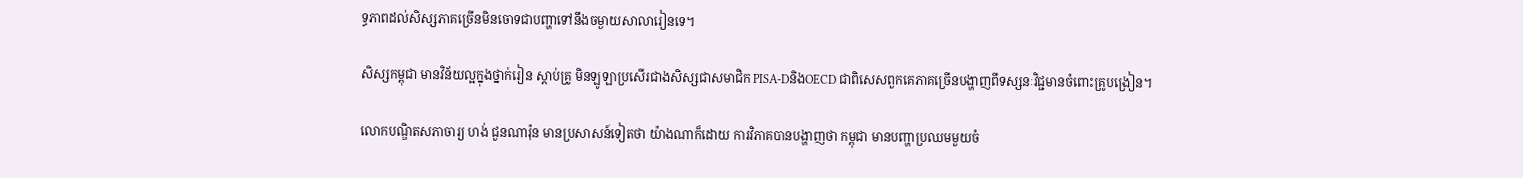ទ្ធភាពដល់សិស្សភាគច្រើនមិនចោទជាបញ្ហាទៅនឹងចម្ងាយសាលារៀនទេ។

សិស្សកម្ពុជា មានវិន័យល្អក្នុងថ្នាក់រៀន ស្តាប់គ្រូ មិនឡូឡាប្រសើរជាងសិស្សជាសមាជិក PISA-DនិងOECD ជាពិសេសពួកគេភាគច្រើនបង្ហាញពីទស្សនៈវិជ្ជមានចំពោះគ្រូបង្រៀន។

លោកបណ្ឌិតសភាចារ្យ ហង់ ជួនណារ៉ុន មានប្រសាសន៍ទៀតថា យ៉ាងណាក៏ដោយ ការវិភាគបានបង្ហាញថា កម្ពុជា មានបញ្ហាប្រឈមមួយចំ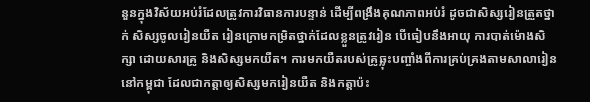នួនក្នុងវិស័យអប់រំដែលត្រូវការវិធានការបន្ទាន់ ដើម្បីពង្រឹងគុណភាពអប់រំ ដូចជាសិស្សរៀនត្រួតថ្នាក់ សិស្សចូលរៀនយឺត រៀនក្រោមកម្រិតថ្នាក់ដែលខ្លួនត្រូវរៀន បើធៀបនឹងអាយុ ការបាត់ម៉ោងសិក្សា ដោយសារគ្រូ និងសិស្សមកយឺត។ ការមកយឺតរបស់គ្រូឆ្លុះបញ្ចាំងពីការគ្រប់គ្រងតាមសាលារៀននៅកម្ពុជា ដែលជាកត្តាឲ្យសិស្សមករៀនយឺត និងកត្តាប៉ះ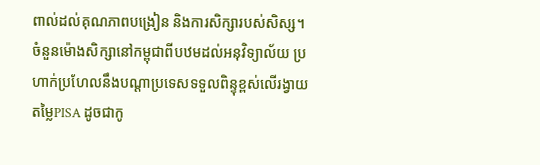ពាល់ដល់គុណភាពបង្រៀន និងការសិក្សារបស់សិស្ស។ ចំនួនម៉ោងសិក្សានៅកម្ពុជាពីបឋមដល់អនុវិទ្យាល័យ ប្រហាក់ប្រហែលនឹងបណ្ដាប្រទេសទទួលពិន្ទុខ្ពស់លើរង្វាយតម្លៃPISA ដូចជាកូ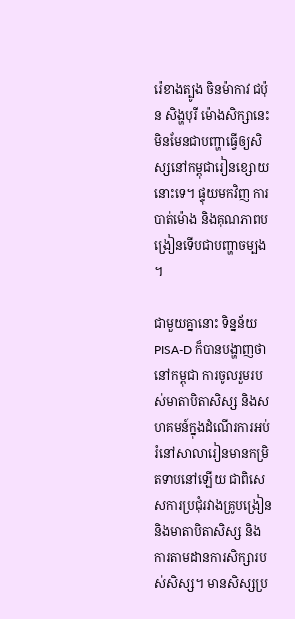រ៉េខាងត្បូង ចិនម៉ាកាវ ជប៉ុន សិង្ហបុរី ម៉ោងសិក្សានេះ មិនមែនជាបញ្ហាធ្វើឲ្យសិស្សនៅកម្ពុជារៀនខ្សោយនោះទេ។ ផ្ទុយមកវិញ ការបាត់ម៉ោង និងគុណភាពបង្រៀនទើបជាបញ្ហាចម្បង។

ជាមួយគ្នានោះ ទិន្នន័យPISA-D ក៏បានបង្ហាញថា នៅកម្ពុជា ការចូលរួមរបស់មាតាបិតាសិស្ស និងសហគមន៍ក្នុងដំណើរការអប់រំនៅសាលារៀនមានកម្រិតទាបនៅឡើយ ជាពិសេសការប្រជុំរវាងគ្រូបង្រៀន និងមាតាបិតាសិស្ស និងការតាមដានការសិក្សារបស់សិស្ស។ មានសិស្សប្រ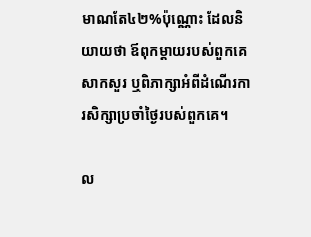មាណតែ៤២%ប៉ុណ្ណោះ ដែលនិយាយថា ឪពុកម្ដាយរបស់ពួកគេសាកសួរ ឬពិភាក្សាអំពីដំណើរការសិក្សាប្រចាំថ្ងៃរបស់ពួកគេ។

ល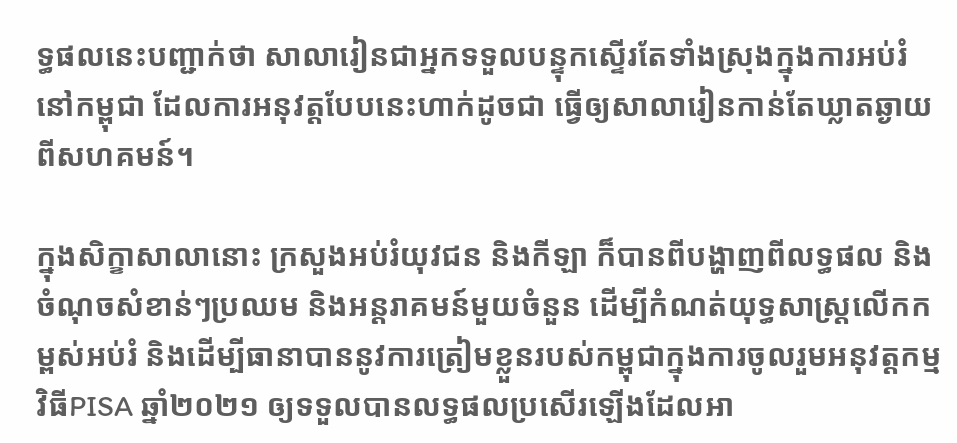ទ្ធផលនេះបញ្ជាក់ថា សាលារៀនជាអ្នកទទួលបន្ទុកស្ទើរតែទាំងស្រុងក្នុងការអប់រំនៅកម្ពុជា ដែលការអនុវត្តបែបនេះហាក់ដូចជា ធ្វើឲ្យសាលារៀនកាន់តែឃ្លាតឆ្ងាយពីសហគមន៍។

ក្នុងសិក្ខាសាលានោះ ក្រសួងអប់រំយុវជន និងកីឡា ក៏បានពីបង្ហាញពីលទ្ធផល និងចំណុចសំខាន់ៗប្រឈម និងអន្តរាគមន៍មួយចំនួន ដើម្បីកំណត់យុទ្ធសាស្ត្រលើកកម្ពស់អប់រំ និងដើម្បីធានាបាននូវការត្រៀមខ្លួនរបស់កម្ពុជាក្នុងការចូលរួមអនុវត្តកម្មវិធីPISA ឆ្នាំ២០២១ ឲ្យទទួលបានលទ្ធផលប្រសើរឡើងដែលអា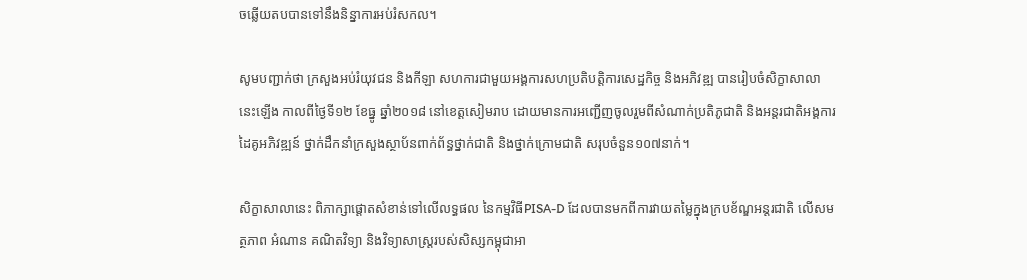ចឆ្លើយតបបានទៅនឹងនិន្នាការអប់រំសកល។

សូមបញ្ជាក់ថា ក្រសួងអប់រំយុវជន និងកីឡា សហការជាមួយអង្គការសហប្រតិបត្តិការសេដ្ឋកិច្ច និងអភិវឌ្ឍ បានរៀបចំសិក្ខាសាលានេះឡើង កាលពីថ្ងៃទី១២ ខែធ្នូ ឆ្នាំ២០១៨ នៅខេត្តសៀមរាប ដោយមានការអញ្ជើញចូលរួមពីសំណាក់ប្រតិភូជាតិ និងអន្តរជាតិអង្គការដៃគូអភិវឌ្ឍន៍ ថ្នាក់ដឹកនាំក្រសួងស្ថាប័នពាក់ព័ន្ធថ្នាក់ជាតិ និងថ្នាក់ក្រោមជាតិ សរុបចំនួន១០៧នាក់។

សិក្ខាសាលានេះ ពិភាក្សាផ្ដោតសំខាន់ទៅលើលទ្ធផល នៃកម្មវិធីPISA-D ដែលបានមកពីការវាយតម្លៃក្នុងក្របខ័ណ្ឌអន្តរជាតិ លើសមត្ថភាព អំណាន គណិតវិទ្យា និងវិទ្យាសាស្ត្ររបស់សិស្សកម្ពុជាអា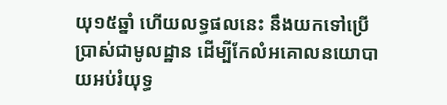យុ១៥ឆ្នាំ ហើយលទ្ធផលនេះ នឹងយកទៅប្រើប្រាស់ជាមូលដ្ឋាន ដើម្បីកែលំអគោលនយោបាយអប់រំយុទ្ធ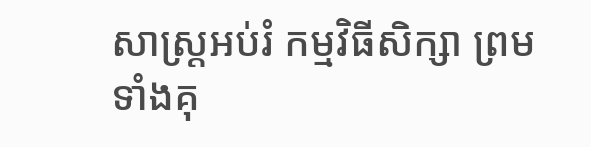សាស្ត្រអប់រំ កម្មវិធីសិក្សា ព្រមទាំងគុ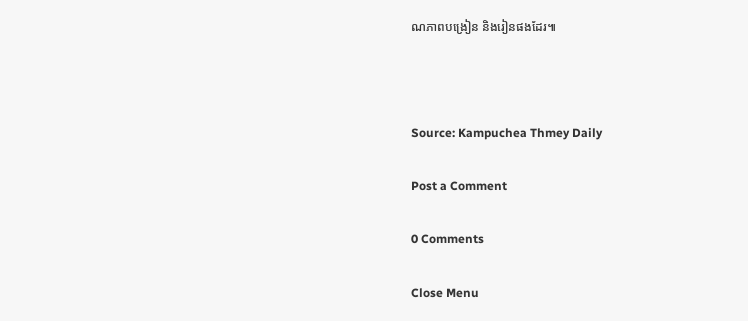ណភាពបង្រៀន និងរៀនផងដែរ៕



Source: Kampuchea Thmey Daily

Post a Comment

0 Comments

Close Menu